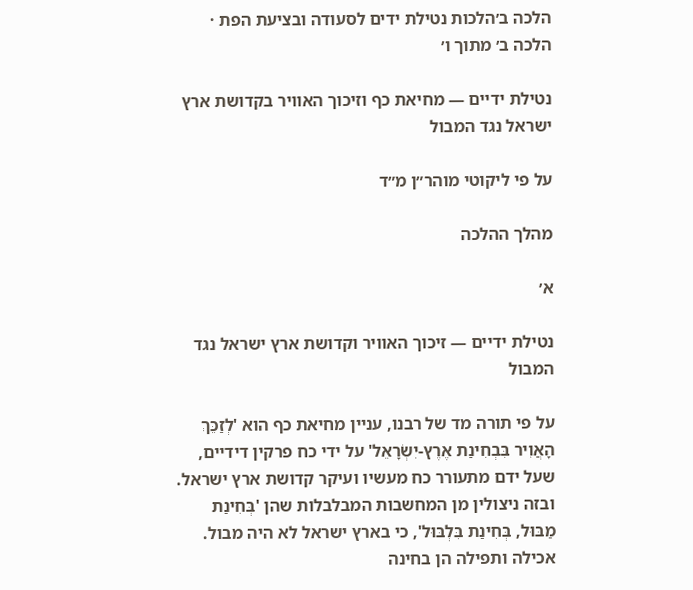הלכה ב׳הלכות נטילת ידים לסעודה ובציעת הפת · הלכה ב׳ מתוך ו׳

נטילת ידיים — מחיאת כף וזיכוך האוויר בקדושת ארץ ישראל נגד המבול

על פי ליקוטי מוהר״ן מ״ד

מהלך ההלכה

א׳

נטילת ידיים — זיכוך האוויר וקדושת ארץ ישראל נגד המבול

על פי תורה מד של רבנו, עניין מחיאת כף הוא 'לְזַכֵּךְ הָאֲוִיר בִּבְחִינַת אֶרֶץ-יִשְׂרָאֵל' על ידי כח פרקין דידיים, שעל ידם מתעורר כח מעשיו ועיקר קדושת ארץ ישראל. ובזה ניצולין מן המחשבות המבלבלות שהן 'בְּחִינַת מַבּוּל, בְּחִינַת בִּלְבּוּל', כי בארץ ישראל לא היה מבול. אכילה ותפילה הן בחינה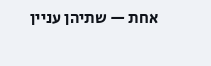אחת — שתיהן עניין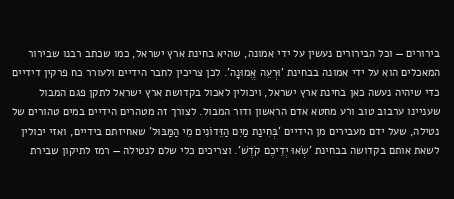בירורים — וכל הבירורים נעשין על ידי אמונה, שהיא בחינת ארץ ישראל, כמו שכתב רבנו שבירור המאכלים הוא על ידי אמונה בבחינת 'וּרְעֵה אֱמוּנָה'. לכן צריכין לחבר הידיים ולעורר כח פרקין דידיים כדי שיהיה נעשה כאן בחינת ארץ ישראל, ויכולין לאכול בקדושת ארץ ישראל לתקן פגם המבול שעניינו ערבוב טוב ורע מחטא אדם הראשון ודור המבול. לצורך זה מטהרים הידיים במים טהורים של נטילה, שעל ידם מעבירים מן הידיים 'בְּחִינַת מַיִם הַזֵּדוֹנִים מֵי הַמַּבּוּל' שאחיזתם בידיים, ואזי יכולין לשאת אותם בקדושה בבחינת 'שְׂאוּ יְדֵיכֶם קֹדֶשׁ'. וצריכים כלי שלם לנטילה — רמז לתיקון שבירת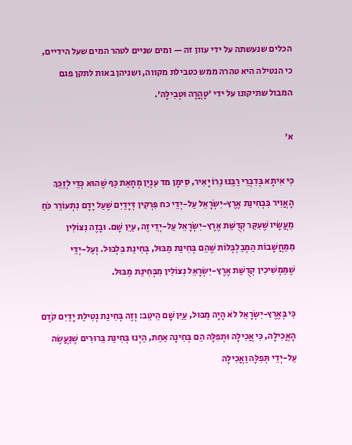הכלים שנעשתה על ידי עוון זה — ומים שניים לטהר המים שעל הידיים, כי הנטילה היא טהרה ממש כטבילת מקווה, ושניהן באות לתקן פגם המבול שתיקונו על ידי 'טָהֳרָה וּטְבִילָה'.

א׳

כִּי אִיתָא בְּדִבְרֵי רַבֵּנוּ נֵרוֹ יָאִיר, סִימָן מד עִנְיַן מְחָאַת כַּף שֶׁהוּא כְּדֵי לְזַכֵּךְ הָאֲוִיר בִּבְחִינַת אֶרֶץ-יִשְׂרָאֵל עַל-יְדֵי כח פִּרְקִין דְּיָדַיִם שֶׁעַל יָדָם נִתְעוֹרֵר כֹּחַ מַעֲשָׂיו שֶׁעִקַּר קְדֻשַּׁת אֶרֶץ-יִשְׂרָאֵל עַל-יְדֵי זֶה, עַיֵּן שָׁם. וּבָזֶה נִצּוֹלִין מִמַּחֲשָׁבוֹת הַמְבַלְבְּלוֹת שֶׁהֵם בְּחִינַת מַבּוּל, בְּחִינַת בִּלְבּוּל. וְעַל-יְדֵי שֶׁמַּמְשִׁיכִין קְדֻשַּׁת אֶרֶץ-יִשְׂרָאֵל נִצּוֹלִין מִבְּחִינַת מַבּוּל.

כִּי בְּאֶרֶץ-יִשְׂרָאֵל לֹא הָיָה מַבּוּל, עַיֵּן שָׁם הֵיטֵב: וְזֶה בְּחִינַת נְטִילַת יָדַיִם קֹדֶם הָאֲכִילָה, כִּי אֲכִילָה וּתְפִלָּה הֵם בְּחִינָה אַחַת, הַיְנוּ בְּחִינַת בֵּרוּרִים שֶׁנַּעֲשֶׂה עַל-יְדֵי תְּפִלָּה וַאֲכִילָה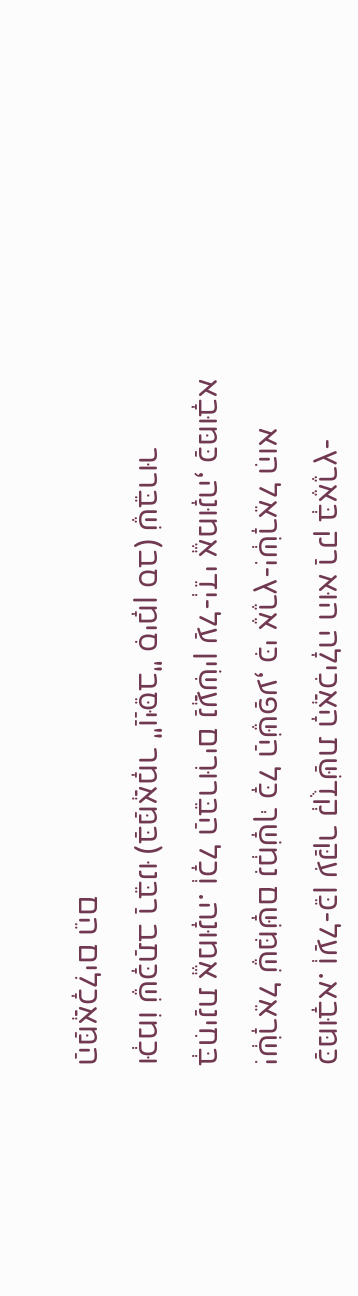כַּמּוּבָא. וְעַל-כֵּן עִקַּר קְדֻשַּׁת הָאֲכִילָה הוּא רַק בְּאֶרֶץ-יִשְׂרָאֵל שֶׁמִּשָּׁם נִמְשָׁךְ כָּל הַשֶּׁפַע, כִּי אֶרֶץ-יִשְׂרָאֵל הִוא בְּחִינַת אֱמוּנָה. וְכָל הַבֵּרוּרִים נַעֲשִׂין עַל-יְדֵי אֱמוּנָה, כַּמּוּבָא וּכְמוֹ שֶׁכָּתַב רַבֵּנוּ (בַּמַּאֲמָר "וַיַּסֵּב" סִימָן סב) שֶׁבֵּרוּר הַמַּאֲכָלִים הֵם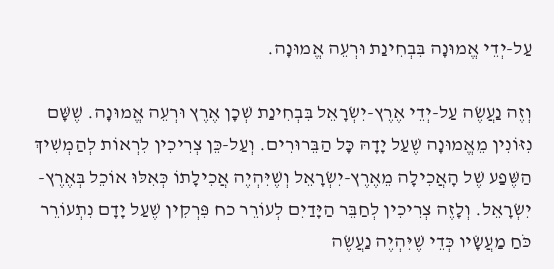עַל-יְדֵי אֱמוּנָה בִּבְחִינַת וּרְעֵה אֱמוּנָה.

וְזֶה נַעֲשֶׂה עַל-יְדֵי אֶרֶץ-יִשְׂרָאֵל בִּבְחִינַת שְׁכָן אֶרֶץ וּרְעֵה אֱמוּנָה. שֶׁשָּׁם נִזּוֹנִין מֵאֱמוּנָה שֶׁעַל יָדָהּ כָּל הַבֵּרוּרִים. וְעַל-כֵּן צְרִיכִין לִרְאוֹת לְהַמְשִׁיךְ הַשֶּׁפַע שֶׁל הָאֲכִילָה מֵאֶרֶץ-יִשְׂרָאֵל וְשֶׁיִּהְיֶה אֲכִילָתוֹ כְּאִלּוּ אוֹכֵל בְּאֶרֶץ-יִשְׂרָאֵל. וְלָזֶה צְרִיכִין לְחַבֵּר הַיָּדַיִם לְעוֹרֵר כח פִּרְקִין שֶׁעַל יָדָם נִתְעוֹרֵר כֹּחַ מַעֲשָׂיו כְּדֵי שֶׁיִּהְיֶה נַעֲשֶׂה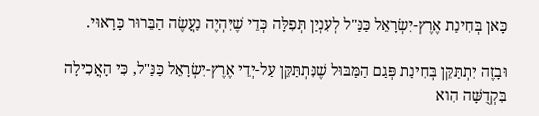כָּאן בְּחִינַת אֶרֶץ-יִשְׂרָאֵל כַּנַּ"ל לְעִנְיַן תְּפִלָּה כְּדֵי שֶׁיִּהְיֶה נַעֲשֶׂה הַבֵּרוּר כָּרָאוּי.

וּבָזֶה יִתְתַּקֵּן בְּחִינַת פְּגַם הַמַּבּוּל שֶׁנִּתְתַּקֵּן עַל-יְדֵי אֶרֶץ-יִשְׂרָאֵל כַּנַּ"ל, כִּי הָאֲכִילָה בִּקְדֻשָּׁה הִוא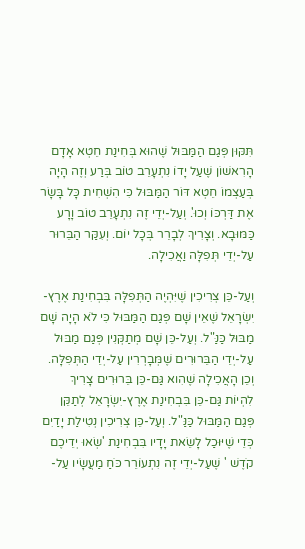תִּקּוּן פְּגַם הַמַּבּוּל שֶׁהוּא בְּחִינַת חֵטְא אָדָם הָרִאשׁוֹן שֶׁעַל יָדוֹ נִתְעָרֵב טוֹב בְּרַע וְזֶה הָיָה בְּעַצְמוֹ חֵטְא דּוֹר הַמַּבּוּל כִּי הִשְׁחִית כָּל בָּשָׂר אֶת דַּרְכּוֹ וְכוּ'. וְעַל-יְדֵי זֶה נִתְעָרֵב טוֹב וָרָע כַּמּוּבָא. וְצָרִיךְ לְבָרֵר בְּכָל יוֹם. וְעִקַּר הַבֵּרוּר עַל-יְדֵי תְּפִלָּה וַאֲכִילָה.

וְעַל-כֵּן צְרִיכִין שֶׁיִּהְיֶה הַתְּפִלָּה בִּבְחִינַת אֶרֶץ-יִשְׂרָאֵל שֶׁאֵין שָׁם פְּגַם הַמַּבּוּל כִּי לֹא הָיָה שָׁם מַבּוּל כַּנַּ"ל. וְעַל-כֵּן שָׁם מְתַקְּנִין פְּגַם מַבּוּל עַל-יְדֵי הַבֵּרוּרִים שֶׁמְּבָרְרִין עַל-יְדֵי הַתְּפִלָּה. וְכֵן הָאֲכִילָה שֶׁהִוא גַּם-כֵּן בֵּרוּרִים צָרִיךְ לִהְיוֹת גַּם-כֵּן בִּבְחִינַת אֶרֶץ-יִשְׂרָאֵל לְתַקֵּן פְּגַם הַמַּבּוּל כַּנַּ"ל. וְעַל-כֵּן צְרִיכִין נְטִילַת יָדַיִם כְּדֵי שֶׁיּוּכַל לָשֵׂאת יָדָיו בִּבְחִינַת 'שְׂאוּ יְדֵיכֶם קֹדֶשׁ ' שֶׁעַל-יְדֵי זֶה נִתְעוֹרֵר כֹּחַ מַעֲשָׂיו עַל-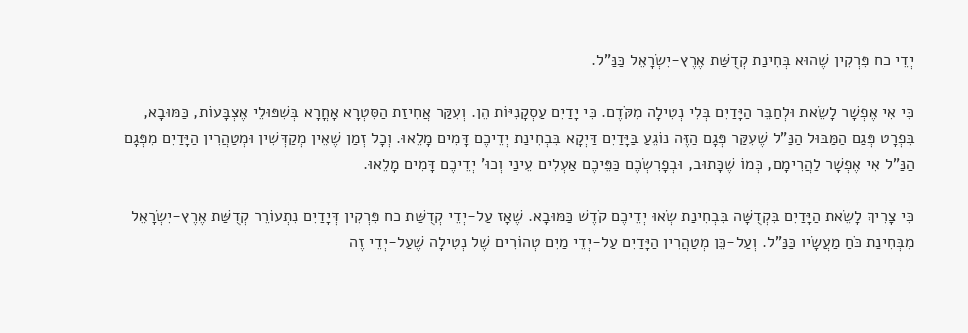יְדֵי כח פִּרְקִין שֶׁהוּא בְּחִינַת קְדֻשַּׁת אֶרֶץ-יִשְׂרָאֵל כַּנַּ"ל.

כִּי אִי אֶפְשָׁר לָשֵׂאת וּלְחַבֵּר הַיָּדַיִם בְּלִי נְטִילָה מִקֹּדֶם. כִּי יָדַיִם עַסְקָנִיּוֹת הֵן. וְעִקַּר אֲחִיזַת הַסִּטְרָא אָחֳרָא בְּשִׁפּוּלֵי אֶצְבָּעוֹת, כַּמּוּבָא, בִּפְרָט פְּגַם הַמַּבּוּל הַנַּ"ל שֶׁעִקַּר פְּגָם הַזֶּה נוֹגֵעַ בַּיָּדַיִם דַּיְקָא בִּבְחִינַת יְדֵיכֶם דָּמִים מָלֵאוּ. וְכָל זְמַן שֶׁאֵין מְקַדְּשִׁין וּמְטַהֲרִין הַיָּדַיִם מִפְּגָם הַנַּ"ל אִי אֶפְשָׁר לַהֲרִימָם, כְּמוֹ שֶׁכָּתוּב, וּבְפָרִשְׂכֶם כַּפֵּיכֶם אַעְלִים עֵינַי וְכוּ' יְדֵיכֶם דָּמִים מָלֵאוּ.

כִּי צָרִיךְ לָשֵׂאת הַיָּדַיִם בִּקְדֻשָּׁה בִּבְחִינַת שְׂאוּ יְדֵיכֶם קֹדֶשׁ כַּמּוּבָא. שֶׁאָז עַל-יְדֵי קְדֻשַּׁת כח פִּרְקִין דְּיָדַיִם נִתְעוֹרֵר קְדֻשַּׁת אֶרֶץ-יִשְׂרָאֵל מִבְּחִינַת כֹּחַ מַעֲשָׂיו כַּנַּ"ל. וְעַל-כֵּן מְטַהֲרִין הַיָּדַיִם עַל-יְדֵי מַיִם טְהוֹרִים שֶׁל נְטִילָה שֶׁעַל-יְדֵי זֶה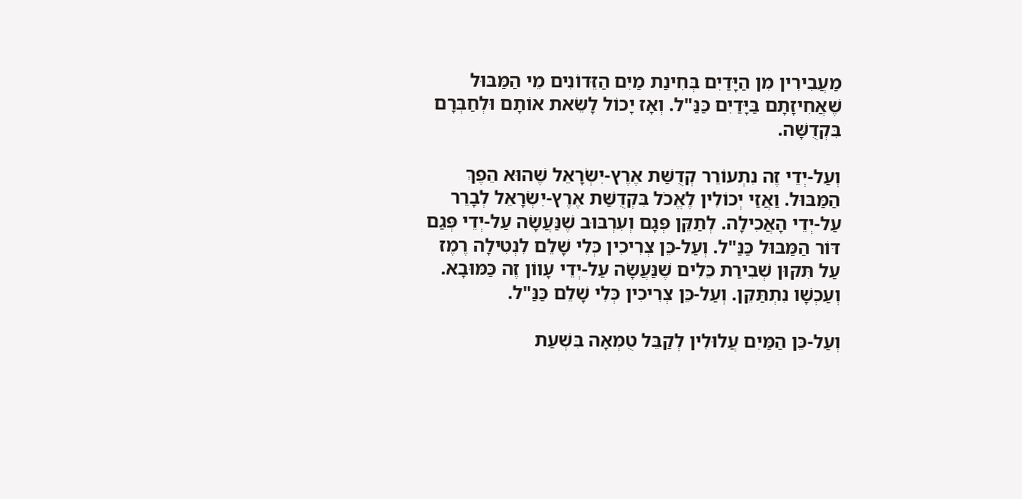מַעֲבִירִין מִן הַיָּדַיִם בְּחִינַת מַיִם הַזֵּדוֹנִים מֵי הַמַּבּוּל שֶׁאֲחִיזָתָם בַּיָּדַיִם כַּנַּ"ל. וְאָז יָכוֹל לָשֵׂאת אוֹתָם וּלְחַבְּרָם בִּקְדֻשָּׁה.

וְעַל-יְדֵי זֶה נִתְעוֹרֵר קְדֻשַּׁת אֶרֶץ-יִשְׂרָאֵל שֶׁהוּא הֵפֶךְ הַמַּבּוּל. וַאֲזַי יְכוֹלִין לֶאֱכֹל בִּקְדֻשַּׁת אֶרֶץ-יִשְׂרָאֵל לְבָרֵר עַל-יְדֵי הָאֲכִילָה. לְתַקֵּן פְּגָם וְעִרְבּוּב שֶׁנַּעֲשָׂה עַל-יְדֵי פְּגַם דּוֹר הַמַּבּוּל כַּנַּ"ל. וְעַל-כֵּן צְרִיכִין כְּלִי שָׁלֵם לִנְטִילָה רֶמֶז עַל תִּקּוּן שְׁבִירַת כֵּלִים שֶׁנַּעֲשָׂה עַל-יְדֵי עָווֹן זֶה כַּמּוּבָא. וְעַכְשָׁו נִתְתַּקֵּן. וְעַל-כֵּן צְרִיכִין כְּלִי שָׁלֵם כַּנַּ"ל.

וְעַל-כֵּן הַמַּיִם עֲלוּלִין לְקַבֵּל טֻמְאָה בִּשְׁעַת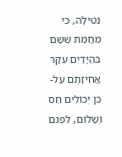נְטִילָה, כִּי מֵחֲמַת שֶׁשָּׁם בְּהַיָּדַיִם עִקַּר אֲחִיזָתָם עַל-כֵּן יְכוֹלִים חַס וְשָׁלוֹם, לִפְגֹּם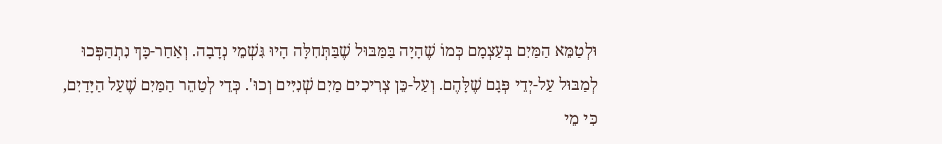וּלְטַמֵּא הַמַּיִם בְּעַצְמָם כְּמוֹ שֶׁהָיָה בַּמַּבּוּל שֶׁבַּתְּחִלָּה הָיוּ גִּשְׁמֵי נְדָבָה. וְאַחַר-כָּךְ נִתְהַפְּכוּ לְמַבּוּל עַל-יְדֵי פְּגָם שֶׁלָּהֶם. וְעַל-כֵּן צְרִיכִים מַיִם שְׁנִיִּים וְכוּ'. כְּדֵי לְטַהֵר הַמַּיִם שֶׁעַל הַיָּדַיִם, כִּי מֵי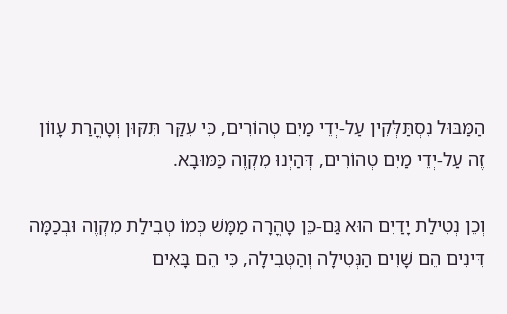הַמַּבּוּל נִסְתַּלְּקִין עַל-יְדֵי מַיִם טְהוֹרִים, כִּי עִקַּר תִּקּוּן וְטָהֳרַת עָווֹן זֶה עַל-יְדֵי מַיִם טְהוֹרִים, דְּהַיְנוּ מִקְוֶה כַּמּוּבָא.

וְכֵן נְטִילַת יָדַיִם הוּא גַּם-כֵּן טָהֳרָה מַמָּשׁ כְּמוֹ טְבִילַת מִקְוֶה וּבְכַמָּה דִּינִים הֵם שָׁוִים הַנְּטִילָה וְהַטְּבִילָה, כִּי הֵם בָּאִים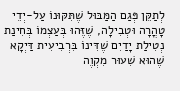לְתַקֵּן פְּגַם הַמַּבּוּל שֶׁתִּקּוּנוֹ עַל-יְדֵי טָהֳרָה וּטְבִילָה, שֶׁזֶּהוּ בְּעַצְמוֹ בְּחִינַת נְטִילַת יָדַיִם שֶׁדִּינוֹ בִּרְבִיעִית דַּיְקָא שֶׁהוּא שִׁעוּר מִקְוֶה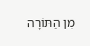מִן הַתּוֹרָה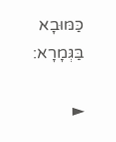כַּמּוּבָא בַּגְּמָרָא:

►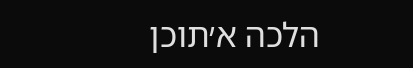הלכה א׳תוכן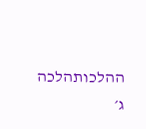ההלכותהלכה ג׳